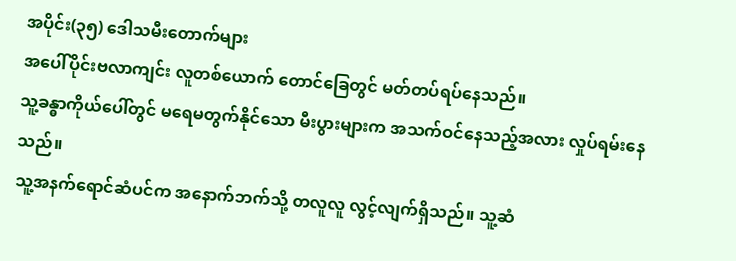အပိုင်း(၃၅) ဒေါသမီးတောက်များ
အပေါ်ပိုင်းဗလာကျင်း လူတစ်ယောက် တောင်ခြေတွင် မတ်တပ်ရပ်နေသည်။
သူ့ခန္ဓာကိုယ်ပေါ်တွင် မရေမတွက်နိုင်သော မီးပွားများက အသက်ဝင်နေသည့်အလား လှုပ်ရမ်းနေသည်။
သူ့အနက်ရောင်ဆံပင်က အနောက်ဘက်သို့ တလူလူ လွင့်လျက်ရှိသည်။ သူ့ဆံ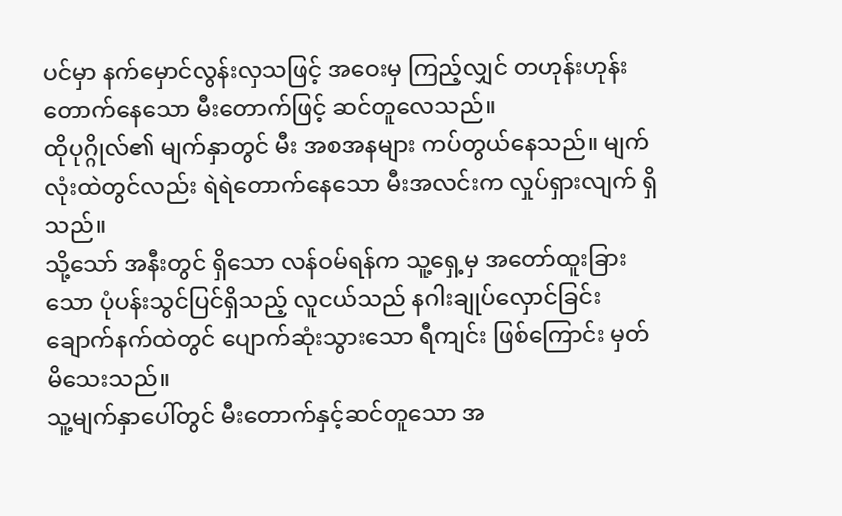ပင်မှာ နက်မှောင်လွန်းလှသဖြင့် အဝေးမှ ကြည့်လျှင် တဟုန်းဟုန်းတောက်နေသော မီးတောက်ဖြင့် ဆင်တူလေသည်။
ထိုပုဂ္ဂိုလ်၏ မျက်နှာတွင် မီး အစအနများ ကပ်တွယ်နေသည်။ မျက်လုံးထဲတွင်လည်း ရဲရဲတောက်နေသော မီးအလင်းက လှုပ်ရှားလျက် ရှိသည်။
သို့သော် အနီးတွင် ရှိသော လန်ဝမ်ရန်က သူ့ရှေ့မှ အတော်ထူးခြားသော ပုံပန်းသွင်ပြင်ရှိသည့် လူငယ်သည် နဂါးချုပ်လှောင်ခြင်းချောက်နက်ထဲတွင် ပျောက်ဆုံးသွားသော ရီကျင်း ဖြစ်ကြောင်း မှတ်မိသေးသည်။
သူ့မျက်နှာပေါ်တွင် မီးတောက်နှင့်ဆင်တူသော အ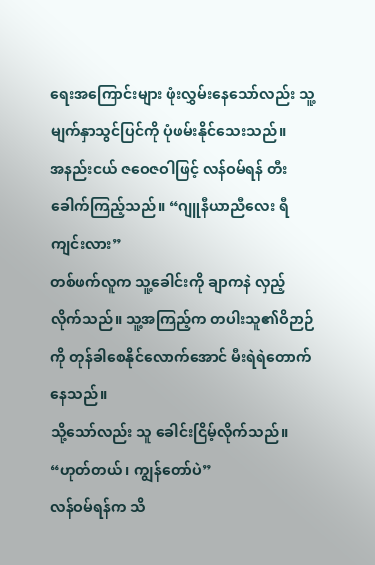ရေးအကြောင်းများ ဖုံးလွှမ်းနေသော်လည်း သူ့မျက်နှာသွင်ပြင်ကို ပုံဖမ်းနိုင်သေးသည်။
အနည်းငယ် ဇဝေဇဝါဖြင့် လန်ဝမ်ရန် တီးခေါက်ကြည့်သည်။ “ဂျူနီယာညီလေး ရီကျင်းလား”
တစ်ဖက်လူက သူ့ခေါင်းကို ချာကနဲ လှည့်လိုက်သည်။ သူ့အကြည့်က တပါးသူ၏ဝိဉာဉ်ကို တုန်ခါစေနိုင်လောက်အောင် မီးရဲရဲတောက်နေသည်။
သို့သော်လည်း သူ ခေါင်းငြိမ့်လိုက်သည်။ “ဟုတ်တယ်၊ ကျွန်တော်ပဲ”
လန်ဝမ်ရန်က သိ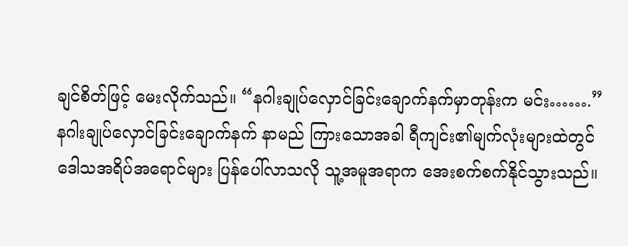ချင်စိတ်ဖြင့် မေးလိုက်သည်။ “နဂါးချုပ်လှောင်ခြင်းချောက်နက်မှာတုန်းက မင်း…….”
နဂါးချုပ်လှောင်ခြင်းချောက်နက် နာမည် ကြားသောအခါ ရီကျင်း၏မျက်လုံးများထဲတွင် ဒေါသအရိပ်အရောင်များ ပြန်ပေါ်လာသလို သူ့အမူအရာက အေးစက်စက်နိုင်သွားသည်။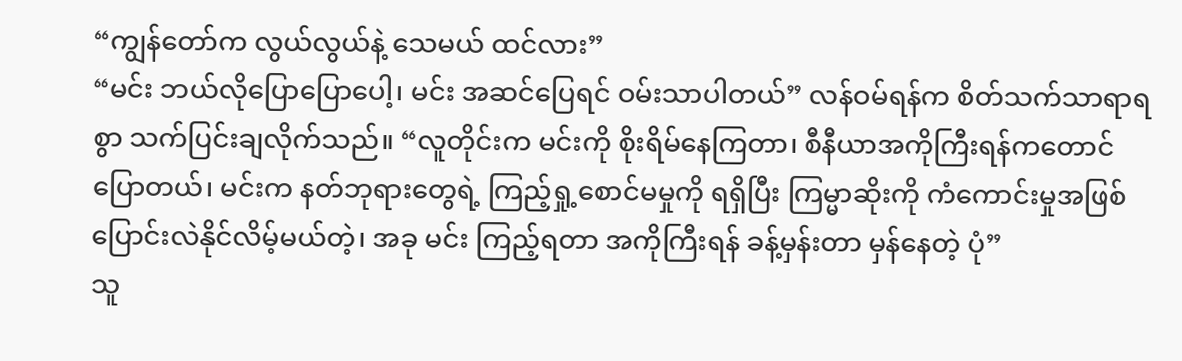“ကျွန်တော်က လွယ်လွယ်နဲ့ သေမယ် ထင်လား”
“မင်း ဘယ်လိုပြောပြောပေါ့၊ မင်း အဆင်ပြေရင် ဝမ်းသာပါတယ်” လန်ဝမ်ရန်က စိတ်သက်သာရာရစွာ သက်ပြင်းချလိုက်သည်။ “လူတိုင်းက မင်းကို စိုးရိမ်နေကြတာ၊ စီနီယာအကိုကြီးရန်ကတောင် ပြောတယ်၊ မင်းက နတ်ဘုရားတွေရဲ့ ကြည့်ရှု့စောင်မမှုကို ရရှိပြီး ကြမ္မာဆိုးကို ကံကောင်းမှုအဖြစ် ပြောင်းလဲနိုင်လိမ့်မယ်တဲ့၊ အခု မင်း ကြည့်ရတာ အကိုကြီးရန် ခန့်မှန်းတာ မှန်နေတဲ့ ပုံ”
သူ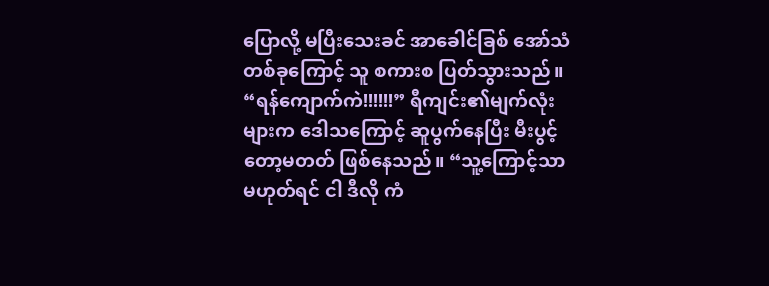ပြောလို့ မပြီးသေးခင် အာခေါင်ခြစ် အော်သံတစ်ခုကြောင့် သူ စကားစ ပြတ်သွားသည်။
“ရန်ကျောက်ကဲ!!!!!!” ရီကျင်း၏မျက်လုံးများက ဒေါသကြောင့် ဆူပွက်နေပြီး မီးပွင့်တော့မတတ် ဖြစ်နေသည်။ “သူ့ကြောင့်သာ မဟုတ်ရင် ငါ ဒီလို ကံ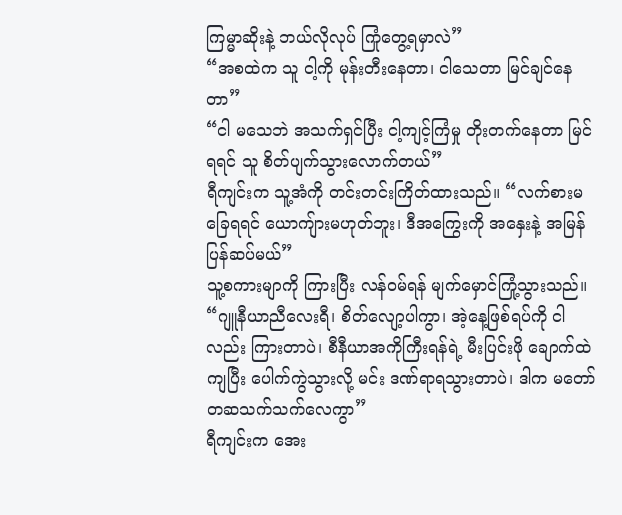ကြမ္မာဆိုးနဲ့ ဘယ်လိုလုပ် ကြုံတွေ့ရမှာလဲ”
“အစထဲက သူ ငါ့ကို မုန်းတီးနေတာ၊ ငါသေတာ မြင်ချင်နေတာ”
“ငါ မသေဘဲ အသက်ရှင်ပြီး ငါ့ကျင့်ကြံမှု တိုးတက်နေတာ မြင်ရရင် သူ စိတ်ပျက်သွားလောက်တယ်”
ရီကျင်းက သူ့အံကို တင်းတင်းကြိတ်ထားသည်။ “လက်စားမခြေရရင် ယောကျ်ားမဟုတ်ဘူး၊ ဒီအကြွေးကို အနှေးနဲ့ အမြန် ပြန်ဆပ်မယ်”
သူ့စကားမျာကို ကြားပြီး လန်ဝမ်ရန် မျက်မှောင်ကြုံ့သွားသည်။ “ဂျူနီယာညီလေးရီ၊ စိတ်လျော့ပါကွာ၊ အဲ့နေ့ဖြစ်ရပ်ကို ငါလည်း ကြားတာပဲ၊ စီနီယာအကိုကြီးရန်ရဲ့ မီးပြင်းဖို ချောက်ထဲကျပြီး ပေါက်ကွဲသွားလို့ မင်း ဒဏ်ရာရသွားတာပဲ၊ ဒါက မတော်တဆသက်သက်လေကွာ”
ရီကျင်းက အေး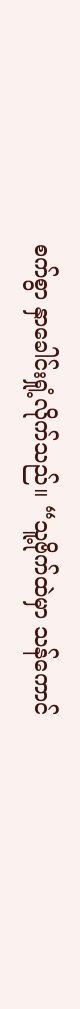စက်စွာ နှာခေါင်းရှုံ့လိုက်သည်။ “သူ့ဗိုက်ထဲမှာ သန်ကောင်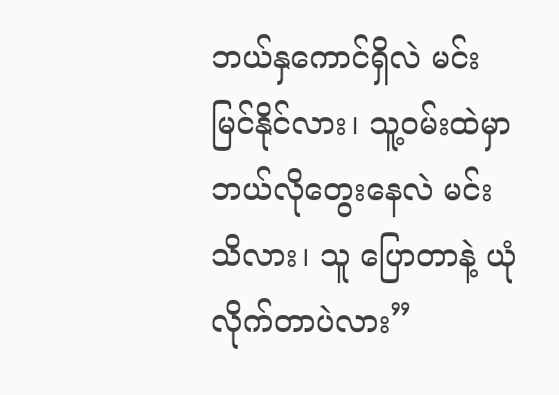ဘယ်နှကောင်ရှိလဲ မင်း မြင်နိုင်လား၊ သူ့ဝမ်းထဲမှာ ဘယ်လိုတွေးနေလဲ မင်းသိလား၊ သူ ပြောတာနဲ့ ယုံလိုက်တာပဲလား”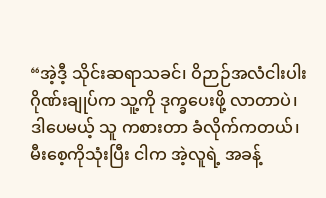“အဲ့ဒီ့ သိုင်းဆရာသခင်၊ ဝိဉာဉ်အလံငါးပါးဂိုဏ်းချုပ်က သူ့ကို ဒုက္ခပေးဖို့ လာတာပဲ၊ ဒါပေမယ့် သူ ကစားတာ ခံလိုက်ကတယ်၊ မီးစေ့ကိုသုံးပြီး ငါက အဲ့လူရဲ့ အခန့်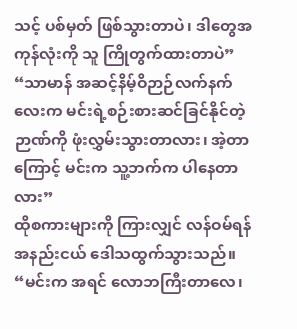သင့် ပစ်မှတ် ဖြစ်သွားတာပဲ၊ ဒါတွေအကုန်လုံးကို သူ ကြိုတွက်ထားတာပဲ”
“သာမာန် အဆင့်နိမ့်ဝိဉာဉ်လက်နက်လေးက မင်းရဲ့စဉ်းစားဆင်ခြင်နိုင်တဲ့ ဉာဏ်ကို ဖုံးလွှမ်းသွားတာလား၊ အဲ့တာကြောင့် မင်းက သူ့ဘက်က ပါနေတာလား”
ထိုစကားများကို ကြားလျှင် လန်ဝမ်ရန် အနည်းငယ် ဒေါသထွက်သွားသည်။ “မင်းက အရင် လောဘကြီးတာလေ၊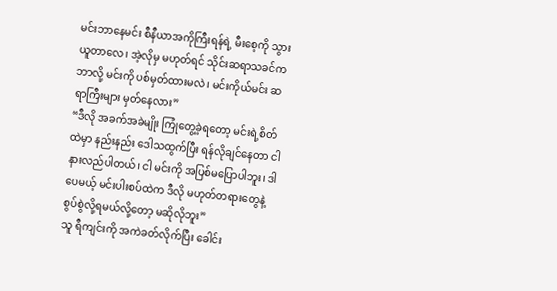မင်းဘာနေမင်း စီနီယာအကိုကြီးရန်ရဲ့ မီးစေ့ကို သွားယူတာလေ၊ အဲ့လိုမှ မဟုတ်ရင် သိုင်းဆရာသခင်က ဘာလို့ မင်းကို ပစ်မှတ်ထားမလဲ၊ မင်းကိုယ်မင်း ဆရာကြီးများ မှတ်နေလား”
“ဒီလို အခက်အခဲမျိုး ကြုံတွေ့ခဲ့ရတော့ မင်းရဲ့စိတ်ထဲမှာ နည်းနည်း ဒေါသထွက်ပြီး ရန်လိုချင်နေတာ ငါ နားလည်ပါတယ်၊ ငါ မင်းကို အပြစ်မပြောပါဘူး၊ ဒါပေမယ့် မင်းပါးစပ်ထဲက ဒီလို မဟုတ်တရားတွေနဲ့ စွပ်စွဲလို့ရမယ်လို့တော့ မဆိုလိုဘူး”
သူ ရီကျင်းကို အကဲခတ်လိုက်ပြီး ခေါင်း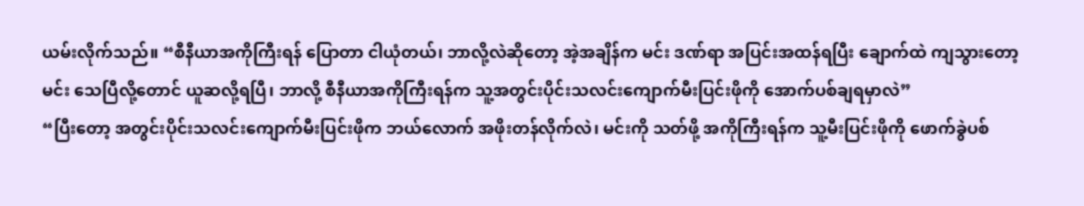ယမ်းလိုက်သည်။ “စီနီယာအကိုကြီးရန် ပြောတာ ငါယုံတယ်၊ ဘာလို့လဲဆိုတော့ အဲ့အချိန်က မင်း ဒဏ်ရာ အပြင်းအထန်ရပြီး ချောက်ထဲ ကျသွားတော့ မင်း သေပြီလို့တောင် ယူဆလို့ရပြီ၊ ဘာလို့ စီနီယာအကိုကြီးရန်က သူ့အတွင်းပိုင်းသလင်းကျောက်မီးပြင်းဖိုကို အောက်ပစ်ချရမှာလဲ”
“ပြီးတော့ အတွင်းပိုင်းသလင်းကျောက်မီးပြင်းဖိုက ဘယ်လောက် အဖိုးတန်လိုက်လဲ၊ မင်းကို သတ်ဖို့ အကိုကြီးရန်က သူ့မီးပြင်းဖိုကို ဖောက်ခွဲပစ်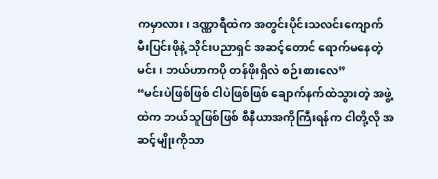ကမှာလား၊ ဒဏ္ဏာရီထဲက အတွင်းပိုင်းသလင်းကျောက်မီးပြင်းဖိုနဲ့ သိုင်းပညာရှင် အဆင့်တောင် ရောက်မနေတဲ့ မင်း၊ ဘယ်ဟာကပို တန်ဖိုးရှိလဲ စဉ်းစားလေ”
“မင်းပဲဖြစ်ဖြစ် ငါပဲဖြစ်ဖြစ် ချောက်နက်ထဲသွားတဲ့ အဖွဲ့ထဲက ဘယ်သူဖြစ်ဖြစ် စီနီယာအကိုကြီးရန်က ငါတို့လို အဆင့်မျိုးကိုသာ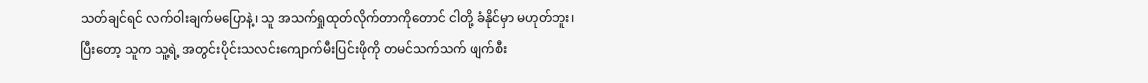သတ်ချင်ရင် လက်ဝါးချက်မပြောနဲ့၊ သူ အသက်ရှုထုတ်လိုက်တာကိုတောင် ငါတို့ ခံနိုင်မှာ မဟုတ်ဘူး၊ ပြီးတော့ သူက သူ့ရဲ့ အတွင်းပိုင်းသလင်းကျောက်မီးပြင်းဖိုကို တမင်သက်သက် ဖျက်စီး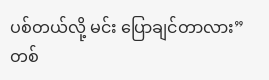ပစ်တယ်လို့ မင်း ပြောချင်တာလား”
တစ်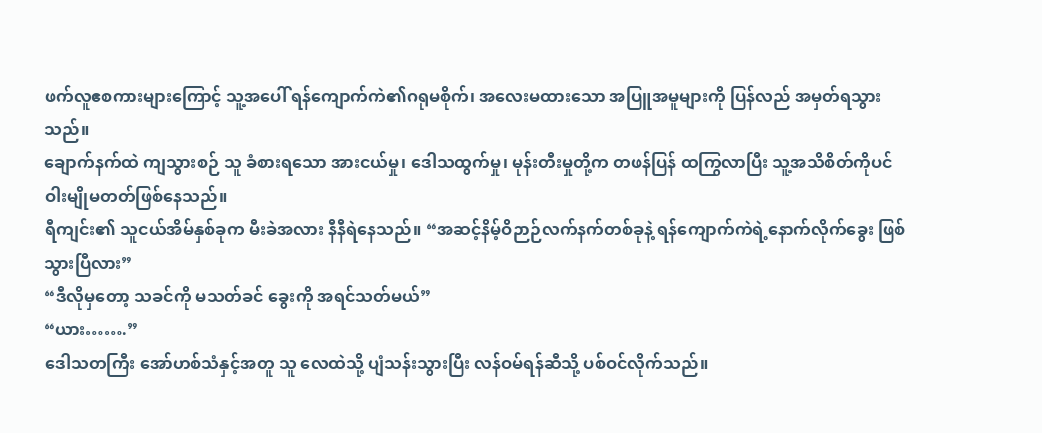ဖက်လူဧစကားများကြောင့် သူ့အပေါ် ရန်ကျောက်ကဲ၏ဂရုမစိုက်၊ အလေးမထားသော အပြူအမူများကို ပြန်လည် အမှတ်ရသွားသည်။
ချောက်နက်ထဲ ကျသွားစဉ် သူ ခံစားရသော အားငယ်မှု၊ ဒေါသထွက်မှု၊ မုန်းတီးမှုတို့က တဖန်ပြန် ထကြွလာပြီး သူ့အသိစိတ်ကိုပင် ဝါးမျိုမတတ်ဖြစ်နေသည်။
ရီကျင်း၏ သူငယ်အိမ်နှစ်ခုက မီးခဲအလား နီနီရဲနေသည်။ “အဆင့်နိမ့်ဝိဉာဉ်လက်နက်တစ်ခုနဲ့ ရန်ကျောက်ကဲရဲ့နောက်လိုက်ခွေး ဖြစ်သွားပြီလား”
“ဒီလိုမှတော့ သခင်ကို မသတ်ခင် ခွေးကို အရင်သတ်မယ်”
“ယား…….”
ဒေါသတကြီး အော်ဟစ်သံနှင့်အတူ သူ လေထဲသို့ ပျံသန်းသွားပြီး လန်ဝမ်ရန်ဆီသို့ ပစ်ဝင်လိုက်သည်။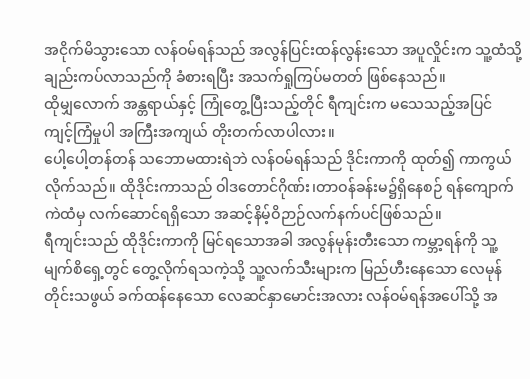အငိုက်မိသွားသော လန်ဝမ်ရန်သည် အလွန်ပြင်းထန်လွန်းသော အပူလှိုင်းက သူ့ထံသို့ ချည်းကပ်လာသည်ကို ခံစားရပြီး အသက်ရှုကြပ်မတတ် ဖြစ်နေသည်။
ထိုမျှလောက် အန္တရာယ်နှင့် ကြုံတွေ့ပြီးသည့်တိုင် ရီကျင်းက မသေသည့်အပြင် ကျင့်ကြံမှုပါ အကြီးအကျယ် တိုးတက်လာပါလား။
ပေါ့ပေါ့တန်တန် သဘောမထားရဲဘဲ လန်ဝမ်ရန်သည် ဒိုင်းကာကို ထုတ်၍ ကာကွယ်လိုက်သည်။ ထိုဒိုင်းကာသည် ဝါဒတောင်ဂိုဏ်း၊တာဝန်ခန်းမ၌ရှိနေစဉ် ရန်ကျောက်ကဲထံမှ လက်ဆောင်ရရှိသော အဆင့်နိမ့်ဝိဉာဉ်လက်နက်ပင်ဖြစ်သည်။
ရီကျင်းသည် ထိုဒိုင်းကာကို မြင်ရသောအခါ အလွန်မုန်းတီးသော ကမ္ဘာ့ရန်ကို သူ့မျက်စိရှေ့တွင် တွေ့လိုက်ရသကဲ့သို့ သူ့လက်သီးများက မြည်ဟီးနေသော လေမုန်တိုင်းသဖွယ် ခက်ထန်နေသော လေဆင်နှာမောင်းအလား လန်ဝမ်ရန်အပေါ်သို့ အ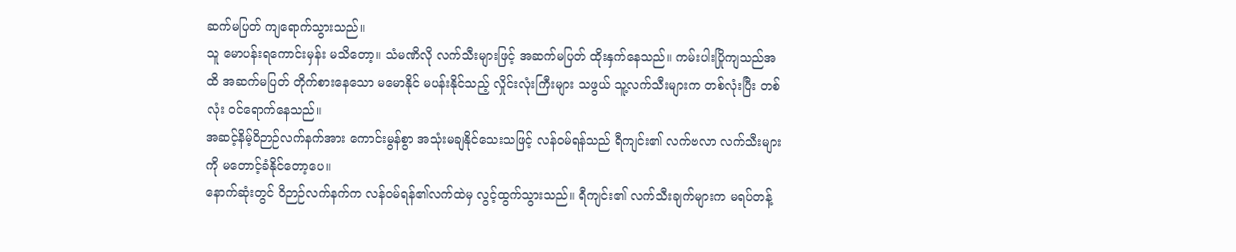ဆက်မပြတ် ကျရောက်သွားသည်။
သူ မောပန်းရကောင်းမှန်း မသိတော့။ သံမဏိလို လက်သီးများဖြင့် အဆက်မပြတ် ထိုးနှက်နေသည်။ ကမ်းပါးပြိုကျသည်အထိ အဆက်မပြတ် တိုက်စားနေသော မမောနိုင် မပန်းနိုင်သည့် လှိုင်းလုံးကြီးများ သဖွယ် သူ့လက်သီးများက တစ်လုံးပြီး တစ်လုံး ဝင်ရောက်နေသည်။
အဆင့်နိမ့်ဝိဉာဉ်လက်နက်အား ကောင်းမွန်စွာ အသုံးမချနိုင်သေးသဖြင့် လန်ဝမ်ရန်သည် ရီကျင်း၏ လက်ဗလာ လက်သီးများကို မတောင့်ခံနိုင်တော့ပေ။
နောက်ဆုံးတွင် ဝိဉာဉ်လက်နက်က လန်ဝမ်ရန်၏လက်ထဲမှ လွင့်ထွက်သွားသည်။ ရီကျင်း၏ လက်သီးချက်များက မရပ်တန့်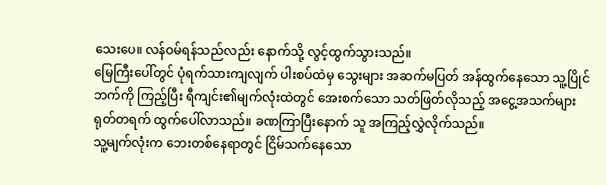သေးပေ။ လန်ဝမ်ရန်သည်လည်း နောက်သို့ လွင့်ထွက်သွားသည်။
မြေကြီးပေါ်တွင် ပုံရက်သားကျလျက် ပါးစပ်ထဲမှ သွေးများ အဆက်မပြတ် အန်ထွက်နေသော သူ့ပြိုင်ဘက်ကို ကြည့်ပြီး ရီကျင်း၏မျက်လုံးထဲတွင် အေးစက်သော သတ်ဖြတ်လိုသည့် အငွေ့အသက်များ ရုတ်တရက် ထွက်ပေါ်လာသည်။ ခဏကြာပြီးနောက် သူ အကြည့်လွှဲလိုက်သည်။
သူ့မျက်လုံးက ဘေးတစ်နေရာတွင် ငြိမ်သက်နေသော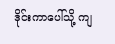ဒိုင်းကာပေါ်သို့ ကျ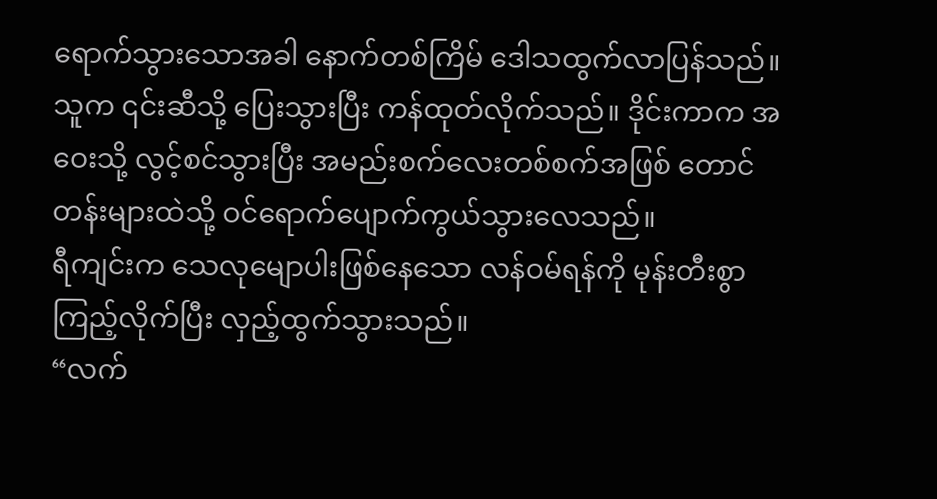ရောက်သွားသောအခါ နောက်တစ်ကြိမ် ဒေါသထွက်လာပြန်သည်။ သူက ၎င်းဆီသို့ ပြေးသွားပြီး ကန်ထုတ်လိုက်သည်။ ဒိုင်းကာက အဝေးသို့ လွင့်စင်သွားပြီး အမည်းစက်လေးတစ်စက်အဖြစ် တောင်တန်းများထဲသို့ ဝင်ရောက်ပျောက်ကွယ်သွားလေသည်။
ရီကျင်းက သေလုမျောပါးဖြစ်နေသော လန်ဝမ်ရန်ကို မုန်းတီးစွာ ကြည့်လိုက်ပြီး လှည့်ထွက်သွားသည်။
“လက်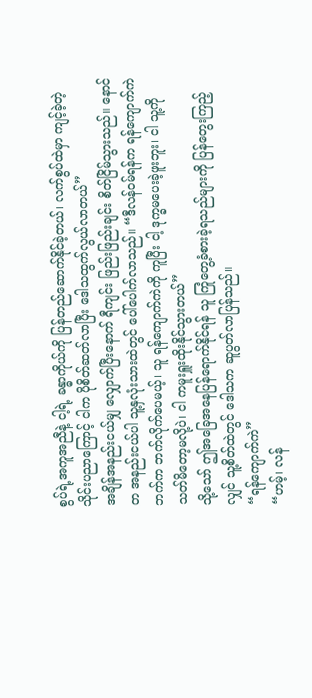စွပ်ရဲ့အကူအညီနဲ့ ငါ့ရဲ့ ခန္ဓာကိုယ်ကို ပြန်တည်ဆောက်နိုင်ခဲ့တယ်၊ လက်စွပ်ထဲမှာ ကျင့်ခဲ့တဲ့ သိုင်းပညာကြောင့် ငါက ပိုစိတ်ဆတ်လာပြီး ဒေါသထွက်လွယ်လာတယ်”
အချိန်အနည်းငယ်မျှ လျှောက်ပြီးနောက် ရီကျင်း ဖြည်းဖြည်းချင်း စိတ်ငြိမ်သွားသည်။ နောင်တ အနည်းငယ်ပါ သူ့နှလုံးသားထဲတွင် ပေါ်ပေါက်လာသည်။ “ဒီလန်ဝမ်ရန်က ရန်ကျောက်ကဲဘက်က ဘက်လိုက်ပေမယ့်၊ သူ ရန်ကျောက်ကဲကို ကူပြီး ငါ့ ဒုက္ခမပေးခဲ့ဖူးဘူး၊ ငါ သူ့ကို သတ်မိတော့မလို့ပဲ၊ ငါ ကမူးရှူးထိုးနိုင်သွားတယ်”
သို့သော် ဤအခြေအနေပြန်ရောက်နိုင်ရန် သူ ကြုံတွေ့ခံစားခဲ့ရသည်များကို ပြန်တွေးကြည့်လျှင် သူ့စိတ်ထဲတွင် ဒေါသက ဆူပွတ်လာပြန်သည်။
“ရန်ကျောက်ကဲ”
“ဟမ့်၊ လန်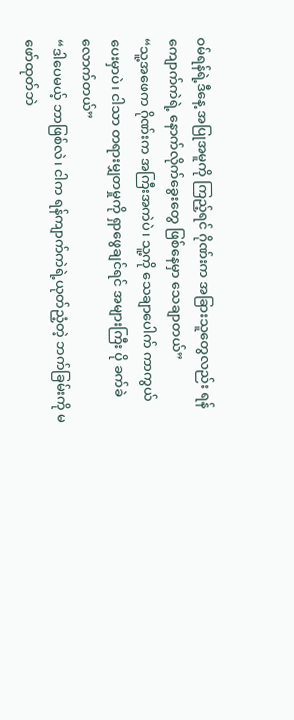ဝမ်ရန်ရဲ့ဒီနေ့ အပြုအမူကို ကြည့်ရင် ဂိုဏ်းက အခြားသူတွေလည်း ရန်ကျောက်ကဲရဲ့ နောက်လိုက်ခွေးတွေ ဖြစ်နေမှာ သေချာတယ်”
“သူ့အဖေက ဂိုဏ်းက အကြီးအကဲပဲ၊ သူ့ကို သေချာပေါက် ကာကွယ်ပေးမှာပဲ၊ ငါသာ တရားမျှတမှုကို ရှာဖွေချင်ရင် အများကြီး ပို ခက်ခဲလောက်တယ်”
“ဒါပေမယ့် ဘာဖြစ်လဲ၊ ငါက ရန်ကျာက်ကဲရဲ့ယုတ်ညံ့တဲ့ ဘက်ခြမ်းကို မဖော်ထုတ်ဘဲ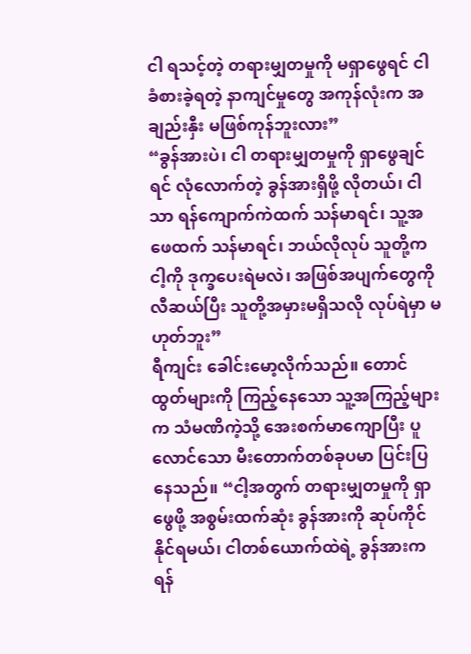ငါ ရသင့်တဲ့ တရားမျှတမှုကို မရှာဖွေရင် ငါခံစားခဲ့ရတဲ့ နာကျင်မှုတွေ အကုန်လုံးက အချည်းနှီး မဖြစ်ကုန်ဘူးလား”
“ခွန်အားပဲ၊ ငါ တရားမျှတမှုကို ရှာဖွေချင်ရင် လုံလောက်တဲ့ ခွန်အားရှိဖို့ လိုတယ်၊ ငါသာ ရန်ကျောက်ကဲထက် သန်မာရင်၊ သူ့အဖေထက် သန်မာရင်၊ ဘယ်လိုလုပ် သူတို့က ငါ့ကို ဒုက္ခပေးရဲမလဲ၊ အဖြစ်အပျက်တွေကို လီဆယ်ပြီး သူတို့အမှားမရှိသလို လုပ်ရဲမှာ မဟုတ်ဘူး”
ရီကျင်း ခေါင်းမော့လိုက်သည်။ တောင်ထွတ်များကို ကြည့်နေသော သူ့အကြည့်များက သံမဏိကဲ့သို့ အေးစက်မာကျောပြီး ပူလောင်သော မီးတောက်တစ်ခုပမာ ပြင်းပြနေသည်။ “ငါ့အတွက် တရားမျှတမှုကို ရှာဖွေဖို့ အစွမ်းထက်ဆုံး ခွန်အားကို ဆုပ်ကိုင်နိုင်ရမယ်၊ ငါတစ်ယောက်ထဲရဲ့ ခွန်အားက ရန်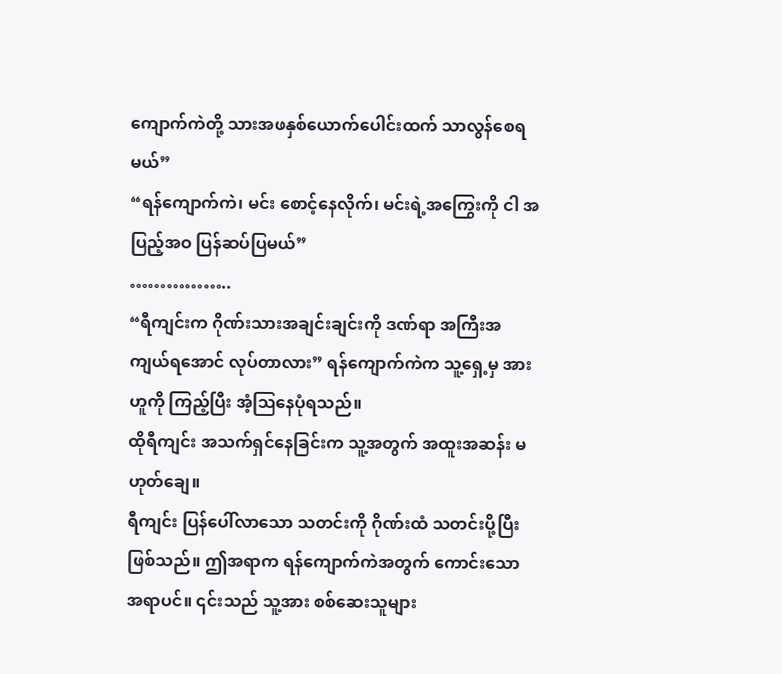ကျောက်ကဲတို့ သားအဖနှစ်ယောက်ပေါင်းထက် သာလွန်စေရမယ်”
“ရန်ကျောက်ကဲ၊ မင်း စောင့်နေလိုက်၊ မင်းရဲ့အကြွေးကို ငါ အပြည့်အဝ ပြန်ဆပ်ပြမယ်”
……………..
“ရီကျင်းက ဂိုဏ်းသားအချင်းချင်းကို ဒဏ်ရာ အကြီးအကျယ်ရအောင် လုပ်တာလား” ရန်ကျောက်ကဲက သူ့ရှေ့မှ အားဟူကို ကြည့်ပြီး အံ့ဩနေပုံရသည်။
ထိုရီကျင်း အသက်ရှင်နေခြင်းက သူ့အတွက် အထူးအဆန်း မဟုတ်ချေ။
ရီကျင်း ပြန်ပေါ်လာသော သတင်းကို ဂိုဏ်းထံ သတင်းပို့ပြီး ဖြစ်သည်။ ဤအရာက ရန်ကျောက်ကဲအတွက် ကောင်းသော အရာပင်။ ၎င်းသည် သူ့အား စစ်ဆေးသူများ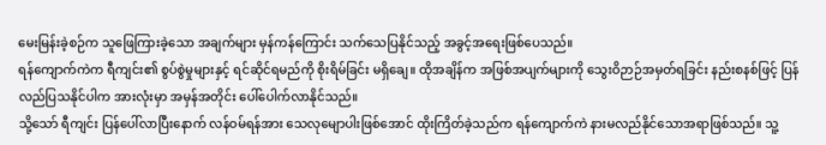မေးမြန်းခဲ့စဉ်က သူဖြေကြားခဲ့သော အချက်များ မှန်ကန်ကြောင်း သက်သေပြနိုင်သည့် အခွင့်အရေးဖြစ်ပေသည်။
ရန်ကျောက်ကဲက ရီကျင်း၏ စွပ်စွဲမှုများနှင့် ရင်ဆိုင်ရမည်ကို စိုးရိမ်ခြင်း မရှိချေ။ ထိုအချိန်က အဖြစ်အပျက်များကို သွေးဝိဉာဉ်အမှတ်ရခြင်း နည်းစနစ်ဖြင့် ပြန်လည်ပြသနိုင်ပါက အားလုံးမှာ အမှန်အတိုင်း ပေါ်ပေါက်လာနိုင်သည်။
သို့သော် ရီကျင်း ပြန်ပေါ်လာပြီးနောက် လန်ဝမ်ရန်အား သေလုမျောပါးဖြစ်အောင် ထိုးကြိတ်ခဲ့သည်က ရန်ကျောက်ကဲ နားမလည်နိုင်သောအရာဖြစ်သည်။ သူ့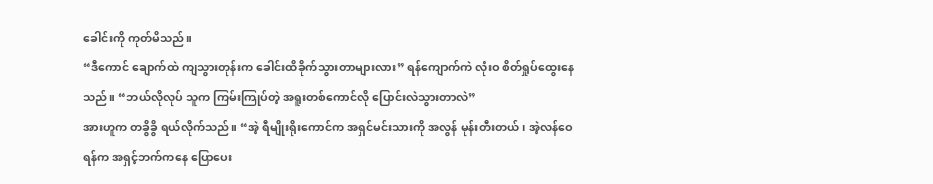ခေါင်းကို ကုတ်မိသည်။
“ဒီကောင် ချောက်ထဲ ကျသွားတုန်းက ခေါင်းထိခိုက်သွားတာများလား” ရန်ကျောက်ကဲ လုံးဝ စိတ်ရှုပ်ထွေးနေသည်။ “ဘယ်လိုလုပ် သူက ကြမ်းကြုပ်တဲ့ အရူးတစ်ကောင်လို ပြောင်းလဲသွားတာလဲ”
အားဟူက တခွိခွိ ရယ်လိုက်သည်။ “အဲ့ ရီမျိုးရိုးကောင်က အရှင်မင်းသားကို အလွန် မုန်းတီးတယ်၊ အဲ့လန်ဝေရန်က အရှင့်ဘက်ကနေ ပြောပေး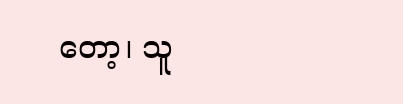တော့၊ သူ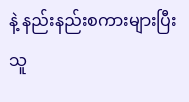နဲ့ နည်းနည်းစကားများပြီး သူ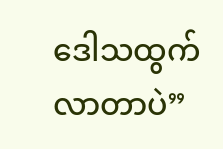ဒေါသထွက်လာတာပဲ”